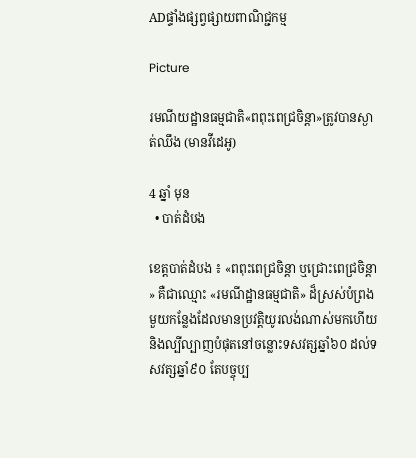ADផ្ទាំងផ្សព្វផ្សាយពាណិជ្ជកម្ម

Picture

រមណីយដ្ឋានធម្មជាតិ«ពពុះពេជ្រចិន្តា»ត្រូវបានស្ងាត់ឈឹង (មានវីដេអូ)

4 ឆ្នាំ មុន
  • បាត់ដំបង

ខេត្តបាត់ដំបង ៖ «ពពុះពេជ្រចិន្តា ឬជ្រោះពេជ្រចិន្តា» គឺជាឈ្មោះ «រមណីដ្ឋានធម្មជាតិ» ដ៏ស្រស់បំព្រងមួយកន្លែងដែលមានប្រវត្តិយូរលង់ណាស់មកហើយ និងល្បីល្បាញបំផុតនៅចន្លោះទសវត្សឆ្នាំ៦០ ដល់ទសវត្សឆ្នាំ៩០ តែបច្ចុប្ប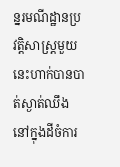ន្នរមណីដ្ឋានប្រវត្តិសាស្ត្រមួយនេះហាក់បានបាត់ស្ងាត់ឈឹងនៅក្នុងដីចំការ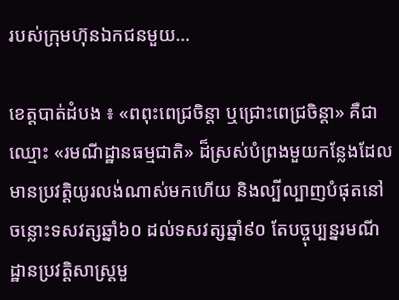របស់ក្រុមហ៊ុនឯកជនមួយ…

ខេត្តបាត់ដំបង ៖ «ពពុះពេជ្រចិន្តា ឬជ្រោះពេជ្រចិន្តា» គឺជាឈ្មោះ «រមណីដ្ឋានធម្មជាតិ» ដ៏ស្រស់បំព្រងមួយកន្លែងដែលមានប្រវត្តិយូរលង់ណាស់មកហើយ និងល្បីល្បាញបំផុតនៅចន្លោះទសវត្សឆ្នាំ៦០ ដល់ទសវត្សឆ្នាំ៩០ តែបច្ចុប្បន្នរមណីដ្ឋានប្រវត្តិសាស្ត្រមួ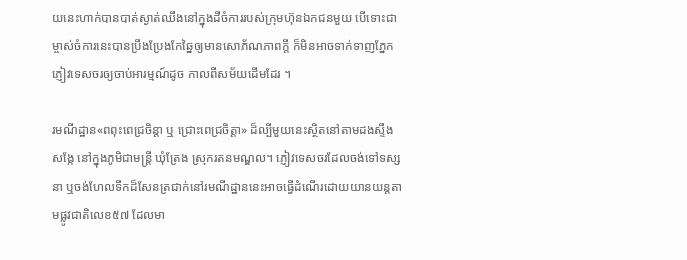យនេះហាក់បានបាត់ស្ងាត់ឈឹងនៅក្នុងដីចំការរបស់ក្រុមហ៊ុនឯកជនមួយ បើទោះជាម្ចាស់ចំការនេះបានប្រឹងប្រែងកែឆ្នៃឲ្យមានសោភ័ណភាពក្ដី ក៏មិនអាចទាក់ទាញភ្នែកភ្ញៀវទេសចរឲ្យចាប់អារម្មណ៍ដូច កាលពីសម័យដើមដែរ ។

រមណីដ្ឋាន«ពពុះពេជ្រចិន្តា ឬ ជ្រោះពេជ្រចិត្តា» ដ៏ល្បីមួយនេះស្ថិតនៅតាមដងស្ទឹងសង្កែ នៅក្នុងភូមិជាមន្ត្រី ឃុំត្រែង ស្រុករតនមណ្ឌល។ ភ្ញៀវទេសចរដែលចង់ទៅទស្សនា ឬចង់ហែលទឹកដ៏សែនត្រជាក់នៅរមណីដ្ឋាននេះអាចធ្វើដំណើរដោយយានយន្តតាមផ្លូវជាតិលេខ៥៧ ដែលមា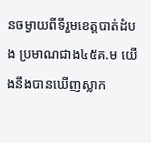នចម្ងាយពីទីរួមខេត្តបាត់ដំបង ប្រមាណជាង៤៥គ.ម យើងនឹងបានឃើញស្លាក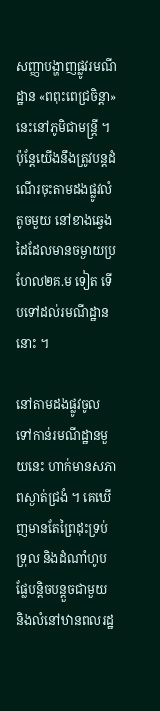សញ្ញាបង្ហាញផ្លូវរមណីដ្ឋាន «ពពុះពេជ្រចិន្តា»នេះនៅភូមិជាមន្ត្រី ។ ប៉ុន្តែយើងនឹងត្រូវបន្តដំណើរចុះតាមដងផ្លូវលំតូចមួយ នៅខាងឆ្វេងដៃដែលមានចម្ងាយប្រហែល២គ.ម ទៀត ទើបទៅដល់រមណីដ្ឋាននោះ ។

នៅតាមដងផ្លូវចូលទៅកាន់រមណីដ្ឋានមួយនេះ ហាក់មានសភាពស្ងាត់ជ្រងំ ។ គេឃើញមានតែព្រៃដុះទ្រប់ទ្រុល និងដំណាំហូបផ្លែបន្តិចបន្តួចជាមួយ និងលំនៅឋានពលរដ្ឋ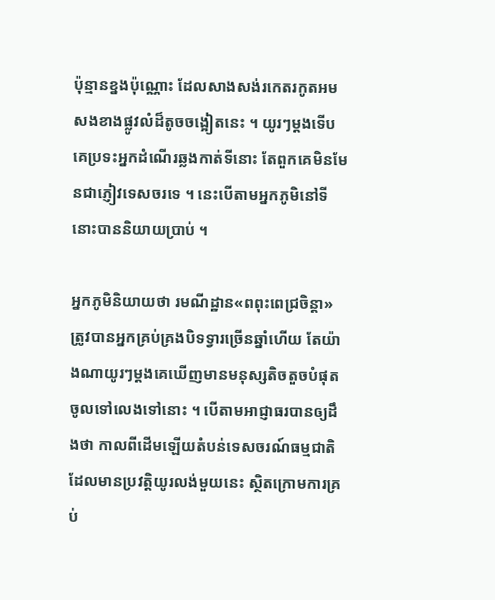ប៉ុន្មានខ្នងប៉ុណ្ណោះ ដែលសាងសង់រកេតរកូតអមសងខាងផ្លូវលំដ៏តូចចង្អៀតនេះ ។ យូរៗម្ដងទើបគេប្រទះអ្នកដំណើរឆ្លងកាត់ទីនោះ តែពួកគេមិនមែនជាភ្ញៀវទេសចរទេ ។ នេះបើតាមអ្នកភូមិនៅទីនោះបាននិយាយប្រាប់ ។

អ្នកភូមិនិយាយថា រមណីដ្ឋាន«ពពុះពេជ្រចិន្តា» ត្រូវបានអ្នកគ្រប់គ្រងបិទទ្វារច្រើនឆ្នាំហើយ តែយ៉ាងណាយូរៗម្ដងគេឃើញមានមនុស្សតិចតួចបំផុតចូលទៅលេងទៅនោះ ។ បើតាមអាជ្ញាធរបានឲ្យដឹងថា កាលពីដើមឡើយតំបន់ទេសចរណ៍ធម្មជាតិដែលមានប្រវត្តិយូរលង់មួយនេះ ស្ថិតក្រោមការគ្រប់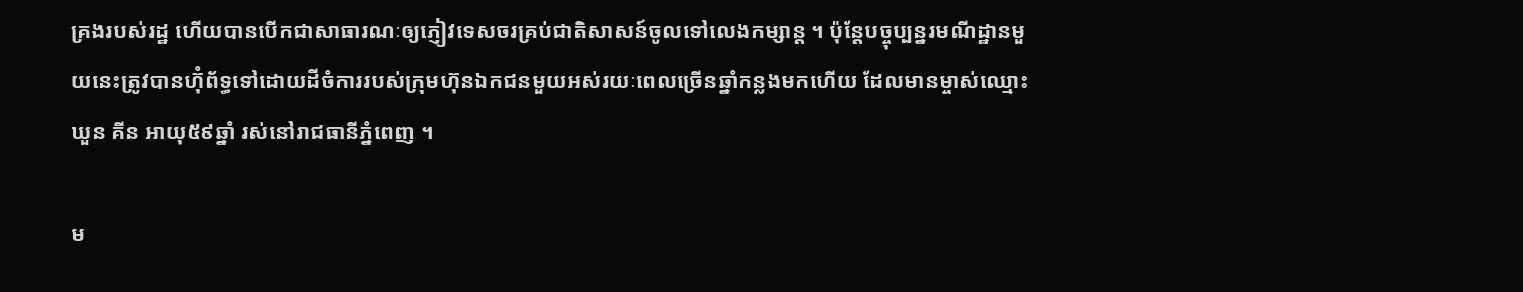គ្រងរបស់រដ្ឋ ហើយបានបើកជាសាធារណៈឲ្យភ្ញៀវទេសចរគ្រប់ជាតិសាសន៍ចូលទៅលេងកម្សាន្ត ។ ប៉ុន្តែបច្ចុប្បន្នរមណីដ្ឋានមួយនេះត្រូវបានហ៊ុំព័ទ្ធទៅដោយដីចំការរបស់ក្រុមហ៊ុនឯកជនមួយអស់រយៈពេលច្រើនឆ្នាំកន្លងមកហើយ ដែលមានម្ចាស់ឈ្មោះ ឃួន គីន អាយុ៥៩ឆ្នាំ រស់នៅរាជធានីភ្នំពេញ ។

ម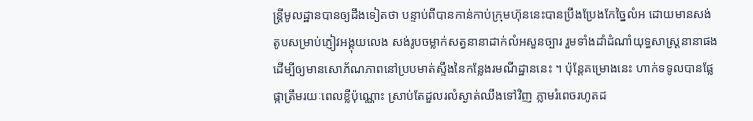ន្ត្រីមូលដ្ឋានបានឲ្យដឹងទៀតថា បន្ទាប់ពីបានកាន់កាប់ក្រុមហ៊ុននេះបានប្រឹងប្រែងកែច្នៃលំអ ដោយមានសង់តូបសម្រាប់ភ្ញៀវអង្គុយលេង សង់រូបចម្លាក់សត្វនានាដាក់លំអសួនច្បារ រួមទាំងដាំដំណាំយុទ្ធសាស្ត្រនានាផង ដើម្បីឲ្យមានសោភ័ណភាពនៅប្របមាត់ស្ទឹងនៃកន្លែងរមណីដ្ឋាននេះ ។ ប៉ុន្តែគម្រោងនេះ ហាក់ទទូលបានផ្លែផ្កាត្រឹមរយៈពេលខ្លីប៉ុណ្ណោះ ស្រាប់តែដួលរលំស្ងាត់ឈឹងទៅវិញ ភ្លាមរំពេចរហូតដ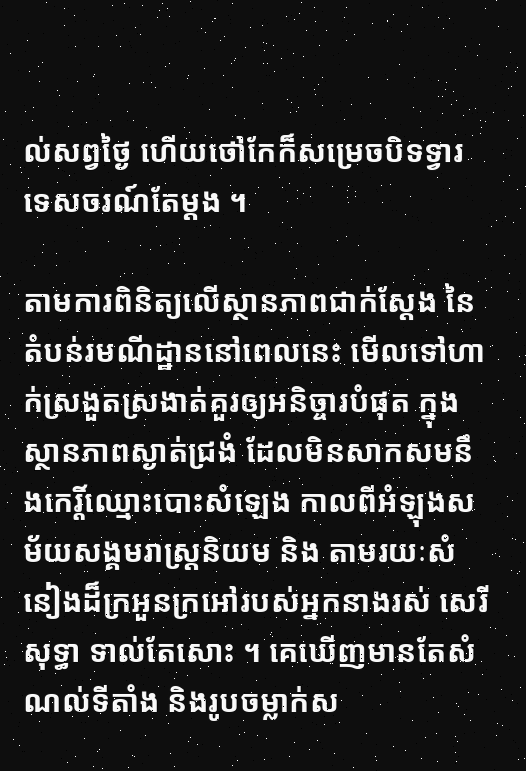ល់សព្វថ្ងៃ ហើយថៅកែក៏សម្រេចបិទទ្វារទេសចរណ៍តែម្ដង ។

តាមការពិនិត្យលើស្ថានភាពជាក់ស្ដែង នៃតំបន់រមណីដ្ឋាននៅពេលនេះ មើលទៅហាក់ស្រងួតស្រងាត់គួរឲ្យអនិច្ចារបំផុត ក្នុងស្ថានភាពស្ងាត់ជ្រងំ ដែលមិនសាកសមនឹងកេរ្តិ៍ឈ្មោះបោះសំឡេង កាលពីអំឡុងសម័យសង្គមរាស្ត្រនិយម និង តាមរយៈសំនៀងដ៏ក្រអួនក្រអៅរបស់អ្នកនាងរស់ សេរីសុទ្ធា ទាល់តែសោះ ។ គេឃើញមានតែសំណល់ទីតាំង និងរូបចម្លាក់ស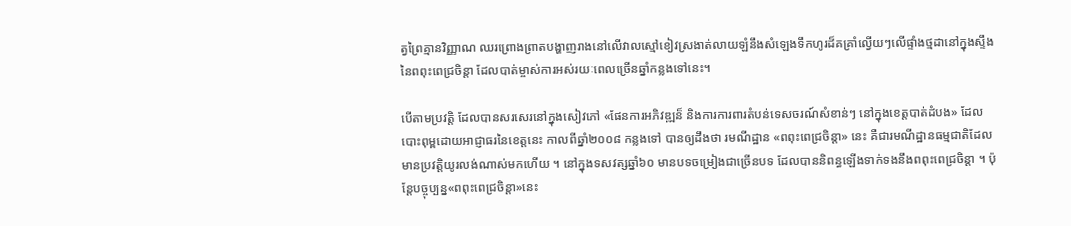ត្វព្រៃគ្មានវិញ្ញាណ ឈរព្រោងព្រាតបង្ហាញរាងនៅលើវាលស្មៅខៀវស្រងាត់លាយឡំនឹងសំឡេងទឹកហូរដ៏គគ្រាំល្វើយៗលើផ្ទាំងថ្មដានៅក្នុងស្ទឹងនៃពពុះពេជ្រចិន្តា ដែលបាត់ម្ចាស់ការអស់រយៈពេលច្រើនឆ្នាំកន្លងទៅនេះ។

បើតាមប្រវត្តិ ដែលបានសរសេរនៅក្នុងសៀវភៅ «ផែនការអភិវឌ្ឍន៏ និងការការពារតំបន់ទេសចរណ៍សំខាន់ៗ នៅក្នុងខេត្តបាត់ដំបង» ដែលបោះពុម្ពដោយអាជ្ញាធរនៃខេត្តនេះ កាលពីឆ្នាំ២០០៨ កន្លងទៅ បានឲ្យដឹងថា រមណីដ្ឋាន «ពពុះពេជ្រចិន្តា» នេះ គឺជារមណីដ្ឋានធម្មជាតិដែលមានប្រវត្តិយូរលង់ណាស់មកហើយ ។ នៅក្នុងទសវត្សឆ្នាំ៦០ មានបទចម្រៀងជាច្រើនបទ ដែលបាននិពន្ធឡើងទាក់ទងនឹងពពុះពេជ្រចិន្តា ។ ប៉ុន្តែបច្ចុប្បន្ន«ពពុះពេជ្រចិន្តា»នេះ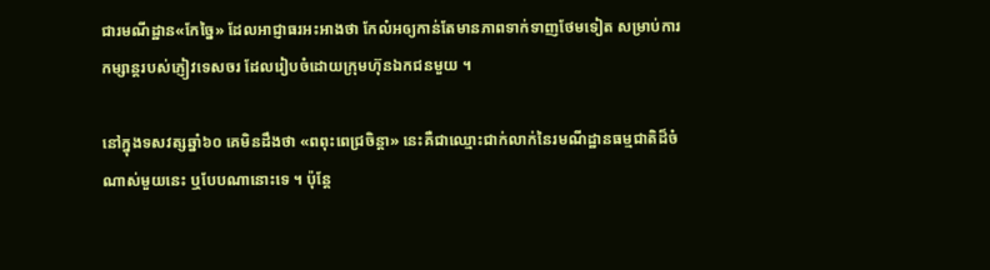ជារមណីដ្ឋាន«កែច្នៃ» ដែលអាជ្ញាធរអះអាងថា កែលំអឲ្យកាន់តែមានភាពទាក់ទាញថែមទៀត សម្រាប់ការកម្សាន្តរបស់ភ្ញៀវទេសចរ ដែលរៀបចំដោយក្រុមហ៊ុនឯកជនមួយ ។

នៅក្នុងទសវត្សឆ្នាំ៦០ គេមិនដឹងថា «ពពុះពេជ្រចិន្តា» នេះគឺជាឈ្មោះជាក់លាក់នៃរមណីដ្ឋានធម្មជាតិដ៏ចំណាស់មួយនេះ ឬបែបណានោះទេ ។ ប៉ុន្តែ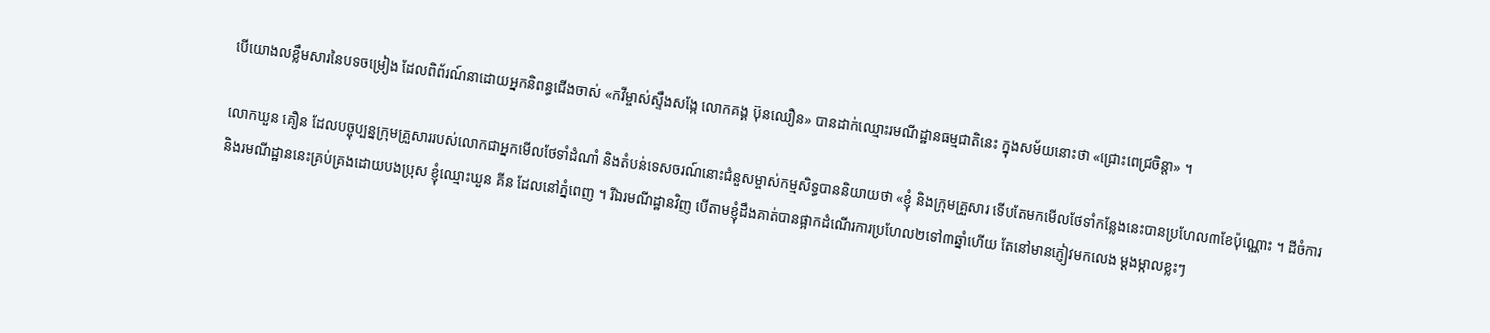បើយោងលខ្លឹមសារនៃបទចម្រៀង ដែលពិព័រណ៍នាដោយអ្នកនិពន្ធជើងចាស់ «កវីម្ចាស់ស្ទឹងសង្កែ លោកគង្គ ប៊ុនឈឿន» បានដាក់ឈ្មោះរមណីដ្ឋានធម្មជាតិនេះ ក្នុងសម័យនោះថា «ជ្រោះពេជ្រចិន្តា» ។

លោកឃួន គឿន ដែលបច្ចុប្បន្នក្រុមគ្រួសាររបស់លោកជាអ្នកមើលថែទាំដំណាំ និងតំបន់ទេសចរណ៍នោះជំនួសម្ចាស់កម្មសិទ្ធបាននិយាយថា «ខ្ញុំ និងក្រុមគ្រួសារ ទើបតែមកមើលថែទាំកន្លែងនេះបានប្រហែល៣ខែប៉ុណ្ណោះ ។ ដីចំការ និងរមណីដ្ឋាននេះគ្រប់គ្រងដោយបងប្រុស ខ្ញុំឈ្មោះឃួន គីន ដែលនៅភ្នំពេញ ។ រីឯរមណីដ្ឋានវិញ បើតាមខ្ញុំដឹងគាត់បានផ្អាកដំណើរការប្រហែល២ទៅ៣ឆ្នាំហើយ តែនៅមានភ្ញៀវមកលេង ម្ដងម្កាលខ្លះៗ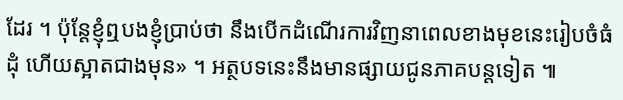ដែរ ។ ប៉ុន្តែខ្ញុំឮបងខ្ញុំប្រាប់ថា នឹងបើកដំណើរការវិញនាពេលខាងមុខនេះរៀបចំធំដុំ ហើយស្អាតជាងមុន» ។ អត្ថបទនេះនឹងមានផ្សាយជូនភាគបន្តទៀត ៕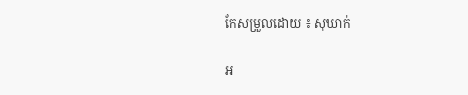កែសម្រួលដោយ ៖ សុឃាក់

អ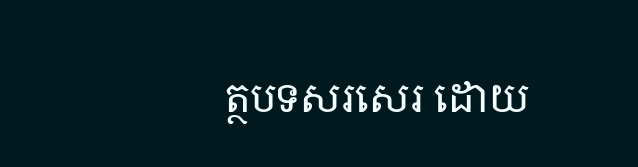ត្ថបទសរសេរ ដោយ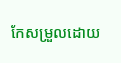កែសម្រួលដោយ